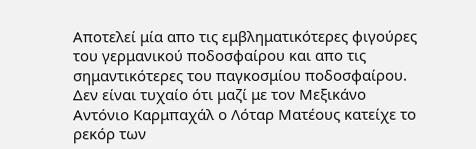Αποτελεί μία απο τις εμβληματικότερες φιγούρες του γερμανικού ποδοσφαίρου και απο τις σημαντικότερες του παγκοσμίου ποδοσφαίρου. Δεν είναι τυχαίο ότι μαζί με τον Μεξικάνο Αντόνιο Καρμπαχάλ ο Λόταρ Ματέους κατείχε το ρεκόρ των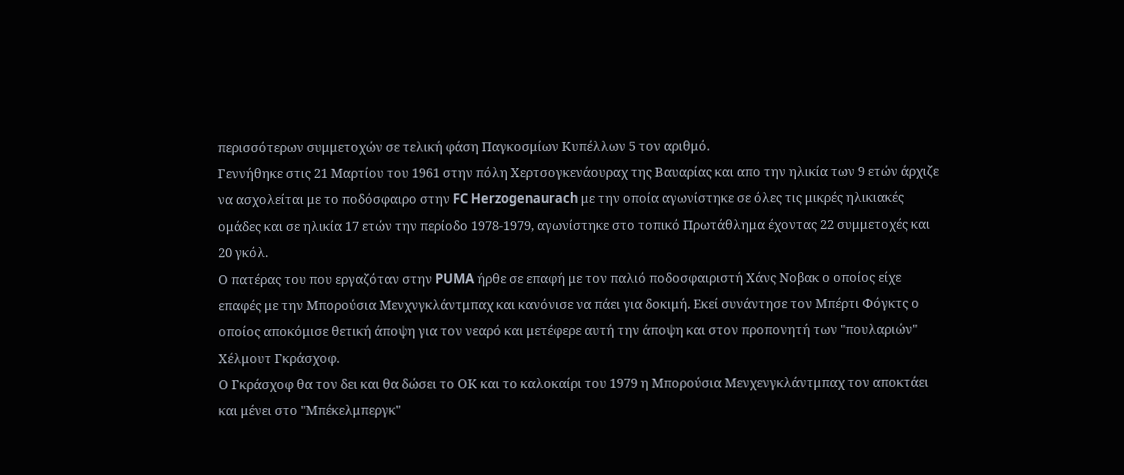περισσότερων συμμετοχών σε τελική φάση Παγκοσμίων Κυπέλλων 5 τον αριθμό.
Γεννήθηκε στις 21 Μαρτίου του 1961 στην πόλη Xερτσογκενάουραχ της Βαυαρίας και απο την ηλικία των 9 ετών άρχιζε να ασχολείται με το ποδόσφαιρο στην FC Herzogenaurach με την οποία αγωνίστηκε σε όλες τις μικρές ηλικιακές ομάδες και σε ηλικία 17 ετών την περίοδο 1978-1979, αγωνίστηκε στο τοπικό Πρωτάθλημα έχοντας 22 συμμετοχές και 20 γκόλ.
Ο πατέρας του που εργαζόταν στην PUMA ήρθε σε επαφή με τον παλιό ποδοσφαιριστή Χάνς Νοβακ ο οποίος είχε επαφές με την Μπορούσια Μενχνγκλάντμπαχ και κανόνισε να πάει για δοκιμή. Εκεί συνάντησε τον Μπέρτι Φόγκτς ο οποίος αποκόμισε θετική άποψη για τον νεαρό και μετέφερε αυτή την άποψη και στον προπονητή των "πουλαριών" Χέλμουτ Γκράσχοφ.
Ο Γκράσχοφ θα τον δει και θα δώσει το ΟΚ και το καλοκαίρι του 1979 η Μπορούσια Μενχενγκλάντμπαχ τον αποκτάει και μένει στο "Μπέκελμπεργκ"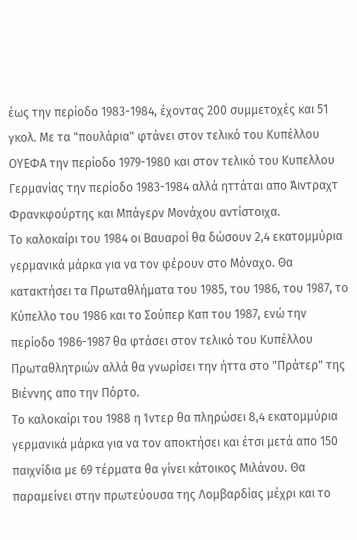έως την περίοδο 1983-1984, έχοντας 200 συμμετοχές και 51 γκολ. Με τα "πουλάρια" φτάνει στον τελικό του Κυπέλλου ΟΥΕΦΑ την περίοδο 1979-1980 και στον τελικό του Κυπελλου Γερμανίας την περίοδο 1983-1984 αλλά ηττάται απο Άιντραχτ Φρανκφούρτης και Μπάγερν Μονάχου αντίστοιχα.
To καλοκαίρι του 1984 οι Βαυαροί θα δώσουν 2,4 εκατομμύρια γερμανικά μάρκα για να τον φέρουν στο Μόναχο. Θα κατακτήσει τα Πρωταθλήματα του 1985, του 1986, του 1987, το Κύπελλο του 1986 και το Σούπερ Καπ του 1987, ενώ την περίοδο 1986-1987 θα φτάσει στον τελικό του Κυπέλλου Πρωταθλητριών αλλά θα γνωρίσει την ήττα στο "Πράτερ" της Βιέννης απο την Πόρτο.
Το καλοκαίρι του 1988 η Ίντερ θα πληρώσει 8,4 εκατομμύρια γερμανικά μάρκα για να τον αποκτήσει και έτσι μετά απο 150 παιχνίδια με 69 τέρματα θα γίνει κάτοικος Μιλάνου. Θα παραμείνει στην πρωτεύουσα της Λομβαρδίας μέχρι και το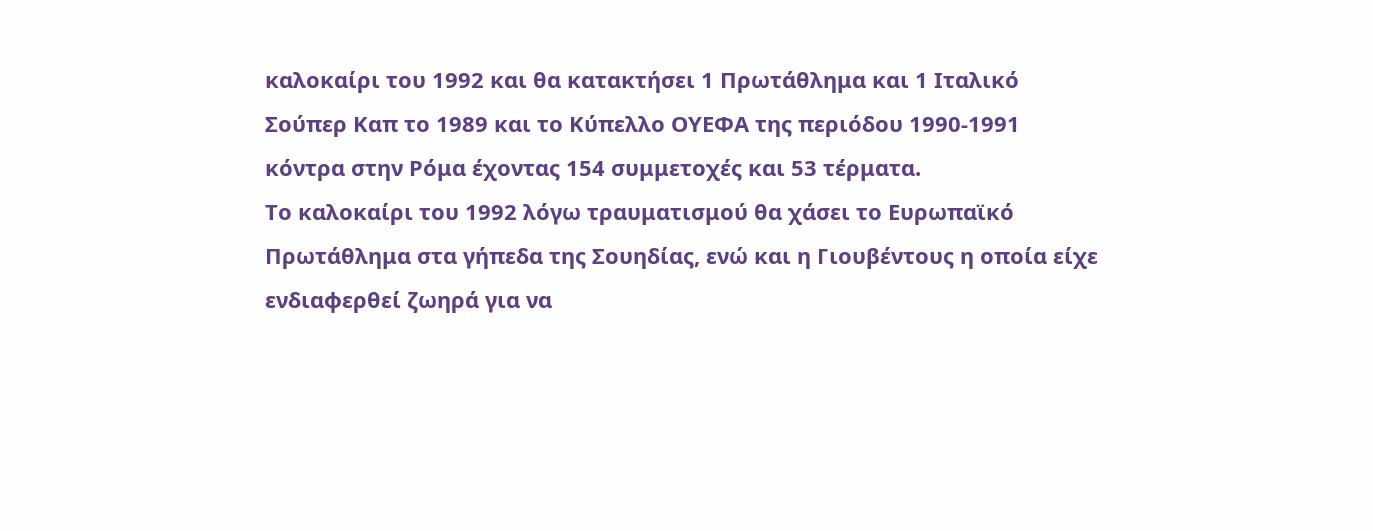καλοκαίρι του 1992 και θα κατακτήσει 1 Πρωτάθλημα και 1 Ιταλικό Σούπερ Καπ το 1989 και το Κύπελλο ΟΥΕΦΑ της περιόδου 1990-1991 κόντρα στην Ρόμα έχοντας 154 συμμετοχές και 53 τέρματα.
Το καλοκαίρι του 1992 λόγω τραυματισμού θα χάσει το Ευρωπαϊκό Πρωτάθλημα στα γήπεδα της Σουηδίας, ενώ και η Γιουβέντους η οποία είχε ενδιαφερθεί ζωηρά για να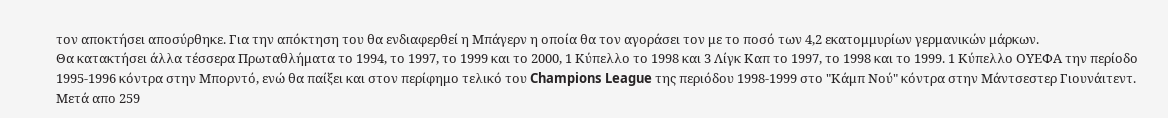τον αποκτήσει αποσύρθηκε. Για την απόκτηση του θα ενδιαφερθεί η Μπάγερν η οποία θα τον αγοράσει τον με το ποσό των 4,2 εκατομμυρίων γερμανικών μάρκων.
Θα κατακτήσει άλλα τέσσερα Πρωταθλήματα το 1994, το 1997, το 1999 και το 2000, 1 Κύπελλο το 1998 και 3 Λίγκ Καπ το 1997, το 1998 και το 1999. 1 Κύπελλο ΟΥΕΦΑ την περίοδο 1995-1996 κόντρα στην Μπορντό, ενώ θα παίξει και στον περίφημο τελικό του Champions League της περιόδου 1998-1999 στο "Κάμπ Νού" κόντρα στην Μάντσεστερ Γιουνάιτεντ.
Μετά απο 259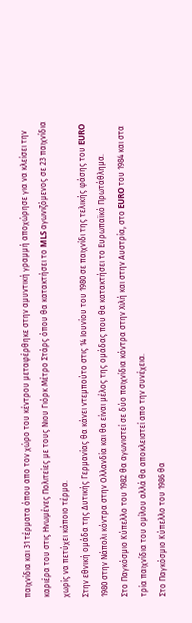παιχνίδια και 31 τέρματα όπου απο τον χώρο του κέντρου μεταφέρθηκε στην αμυντική γραμμή αποχώρησε για να κλείσει την καριέρα του στις Ηνωμένες Πολιτείες με τους Νιου Γιόρκ Μέτρο Στάρς όπου θα κατακτήσει το MLS αγωνιζόμενος σε 23 παιχνίδια χωρίς να πετύχει κάποιο τέρμα.
Στην εθνική ομάδα της Δυτικής Γερμανίας θα κάνει ντεμπούτο στις 14 Ιουνίου του 1980 σε παιχνίδι της τελικής φάσης του EURO 1980 στην Νάπολι κόντρα στην Ολλανδία και θα είναι μέλος της ομάδας που θα κατακτήσει το Ευρωπαϊκό Πρωτάθλημα.
Στο Παγκόσμιο Κύπελλο του 1982 θα αγωνιστεί σε δύο παιχνίδια κόντρα στην Χιλή και στην Αυστρία, στο EURO του 1984 και στα τρία παιχνίδια του ομίλου αλλά θα αποκλειστεί απο την συνέχεια.
Στο Παγκόσμιο Κύπελλο του 1986 θα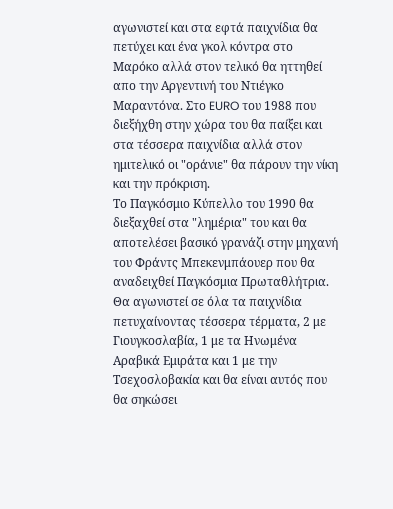αγωνιστεί και στα εφτά παιχνίδια θα πετύχει και ένα γκολ κόντρα στο Μαρόκο αλλά στον τελικό θα ηττηθεί απο την Αργεντινή του Ντιέγκο Μαραντόνα. Στο EURO του 1988 που διεξήχθη στην χώρα του θα παίξει και στα τέσσερα παιχνίδια αλλά στον ημιτελικό οι "οράνιε" θα πάρουν την νίκη και την πρόκριση.
Το Παγκόσμιο Κύπελλο του 1990 θα διεξαχθεί στα "λημέρια" του και θα αποτελέσει βασικό γρανάζι στην μηχανή του Φράντς Μπεκενμπάουερ που θα αναδειχθεί Παγκόσμια Πρωταθλήτρια. Θα αγωνιστεί σε όλα τα παιχνίδια πετυχαίνοντας τέσσερα τέρματα, 2 με Γιουγκοσλαβία, 1 με τα Ηνωμένα Αραβικά Εμιράτα και 1 με την Τσεχοσλοβακία και θα είναι αυτός που θα σηκώσει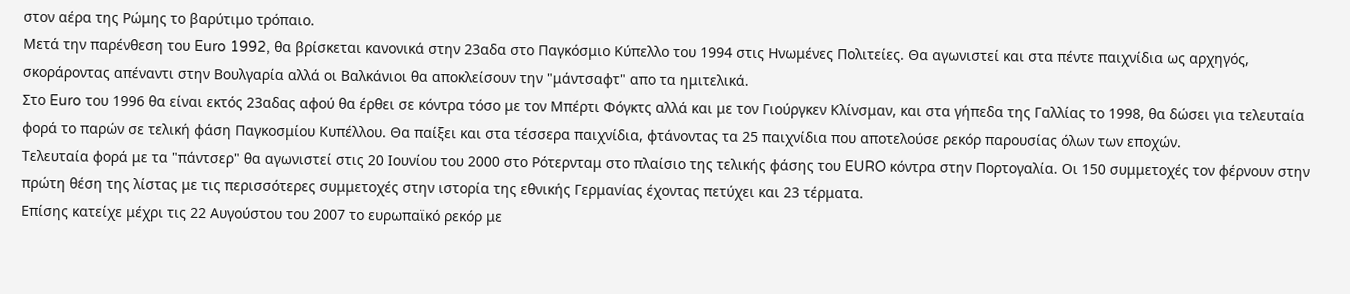στον αέρα της Ρώμης το βαρύτιμο τρόπαιο.
Μετά την παρένθεση του Euro 1992, θα βρίσκεται κανονικά στην 23αδα στο Παγκόσμιο Κύπελλο του 1994 στις Ηνωμένες Πολιτείες. Θα αγωνιστεί και στα πέντε παιχνίδια ως αρχηγός, σκοράροντας απέναντι στην Βουλγαρία αλλά οι Βαλκάνιοι θα αποκλείσουν την "μάντσαφτ" απο τα ημιτελικά.
Στο Euro του 1996 θα είναι εκτός 23αδας αφού θα έρθει σε κόντρα τόσο με τον Μπέρτι Φόγκτς αλλά και με τον Γιούργκεν Κλίνσμαν, και στα γήπεδα της Γαλλίας το 1998, θα δώσει για τελευταία φορά το παρών σε τελική φάση Παγκοσμίου Κυπέλλου. Θα παίξει και στα τέσσερα παιχνίδια, φτάνοντας τα 25 παιχνίδια που αποτελούσε ρεκόρ παρουσίας όλων των εποχών.
Τελευταία φορά με τα "πάντσερ" θα αγωνιστεί στις 20 Ιουνίου του 2000 στο Ρότερνταμ στο πλαίσιο της τελικής φάσης του EURO κόντρα στην Πορτογαλία. Οι 150 συμμετοχές τον φέρνουν στην πρώτη θέση της λίστας με τις περισσότερες συμμετοχές στην ιστορία της εθνικής Γερμανίας έχοντας πετύχει και 23 τέρματα.
Επίσης κατείχε μέχρι τις 22 Αυγούστου του 2007 το ευρωπαϊκό ρεκόρ με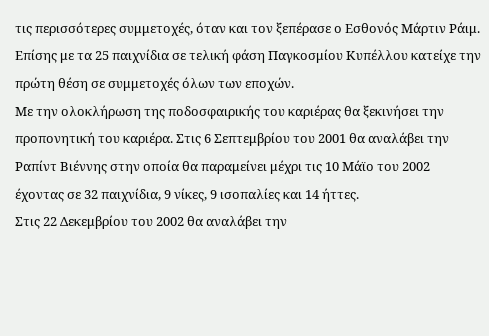τις περισσότερες συμμετοχές, όταν και τον ξεπέρασε ο Εσθονός Μάρτιν Ράιμ. Επίσης με τα 25 παιχνίδια σε τελική φάση Παγκοσμίου Κυπέλλου κατείχε την πρώτη θέση σε συμμετοχές όλων των εποχών.
Με την ολοκλήρωση της ποδοσφαιρικής του καριέρας θα ξεκινήσει την προπονητική του καριέρα. Στις 6 Σεπτεμβρίου του 2001 θα αναλάβει την Ραπίντ Βιέννης στην οποία θα παραμείνει μέχρι τις 10 Μάϊο του 2002 έχοντας σε 32 παιχνίδια, 9 νίκες, 9 ισοπαλίες και 14 ήττες.
Στις 22 Δεκεμβρίου του 2002 θα αναλάβει την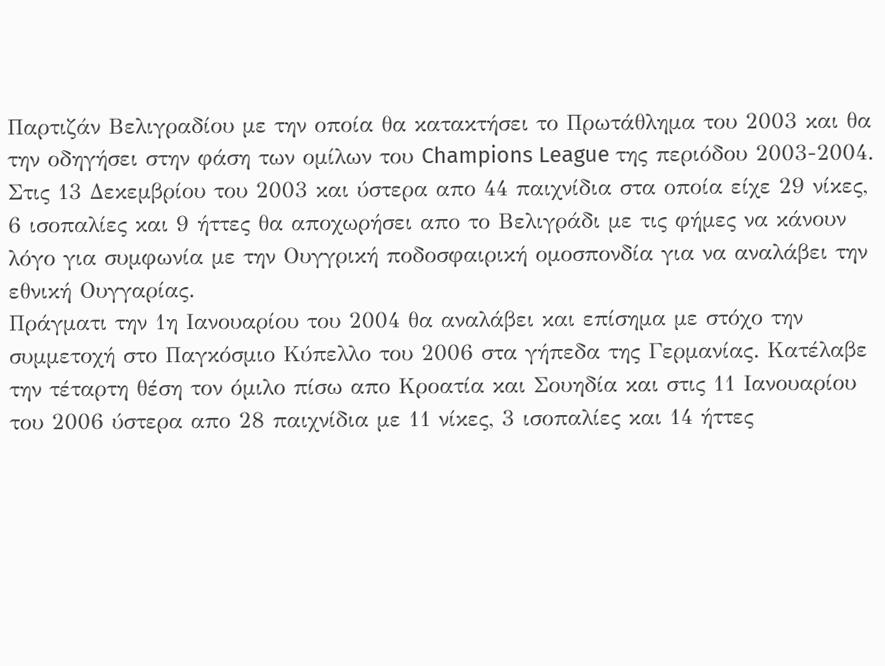Παρτιζάν Βελιγραδίου με την οποία θα κατακτήσει το Πρωτάθλημα του 2003 και θα την οδηγήσει στην φάση των ομίλων του Champions League της περιόδου 2003-2004.
Στις 13 Δεκεμβρίου του 2003 και ύστερα απο 44 παιχνίδια στα οποία είχε 29 νίκες, 6 ισοπαλίες και 9 ήττες θα αποχωρήσει απο το Βελιγράδι με τις φήμες να κάνουν λόγο για συμφωνία με την Ουγγρική ποδοσφαιρική ομοσπονδία για να αναλάβει την εθνική Ουγγαρίας.
Πράγματι την 1η Ιανουαρίου του 2004 θα αναλάβει και επίσημα με στόχο την συμμετοχή στο Παγκόσμιο Κύπελλο του 2006 στα γήπεδα της Γερμανίας. Κατέλαβε την τέταρτη θέση τον όμιλο πίσω απο Κροατία και Σουηδία και στις 11 Ιανουαρίου του 2006 ύστερα απο 28 παιχνίδια με 11 νίκες, 3 ισοπαλίες και 14 ήττες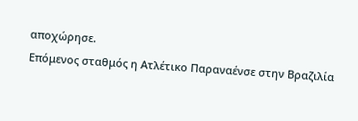αποχώρησε.
Επόμενος σταθμός η Ατλέτικο Παραναένσε στην Βραζιλία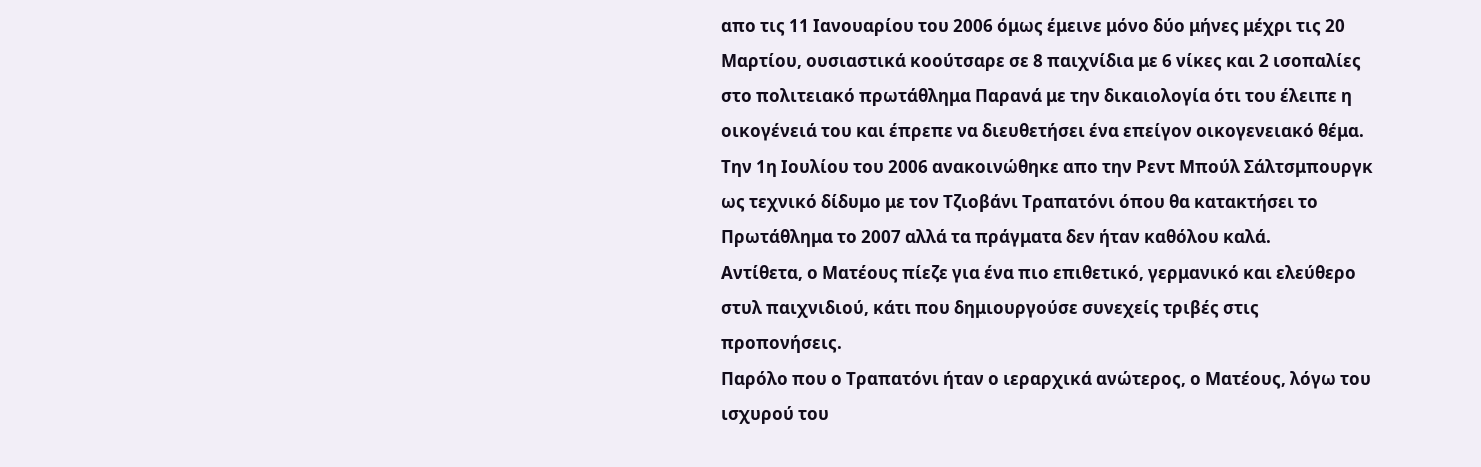απο τις 11 Ιανουαρίου του 2006 όμως έμεινε μόνο δύο μήνες μέχρι τις 20 Μαρτίου, ουσιαστικά κοούτσαρε σε 8 παιχνίδια με 6 νίκες και 2 ισοπαλίες στο πολιτειακό πρωτάθλημα Παρανά με την δικαιολογία ότι του έλειπε η οικογένειά του και έπρεπε να διευθετήσει ένα επείγον οικογενειακό θέμα.
Την 1η Ιουλίου του 2006 ανακοινώθηκε απο την Ρεντ Μπούλ Σάλτσμπουργκ ως τεχνικό δίδυμο με τον Τζιοβάνι Τραπατόνι όπου θα κατακτήσει το Πρωτάθλημα το 2007 αλλά τα πράγματα δεν ήταν καθόλου καλά.
Αντίθετα, ο Ματέους πίεζε για ένα πιο επιθετικό, γερμανικό και ελεύθερο στυλ παιχνιδιού, κάτι που δημιουργούσε συνεχείς τριβές στις προπονήσεις.
Παρόλο που ο Τραπατόνι ήταν ο ιεραρχικά ανώτερος, ο Ματέους, λόγω του ισχυρού του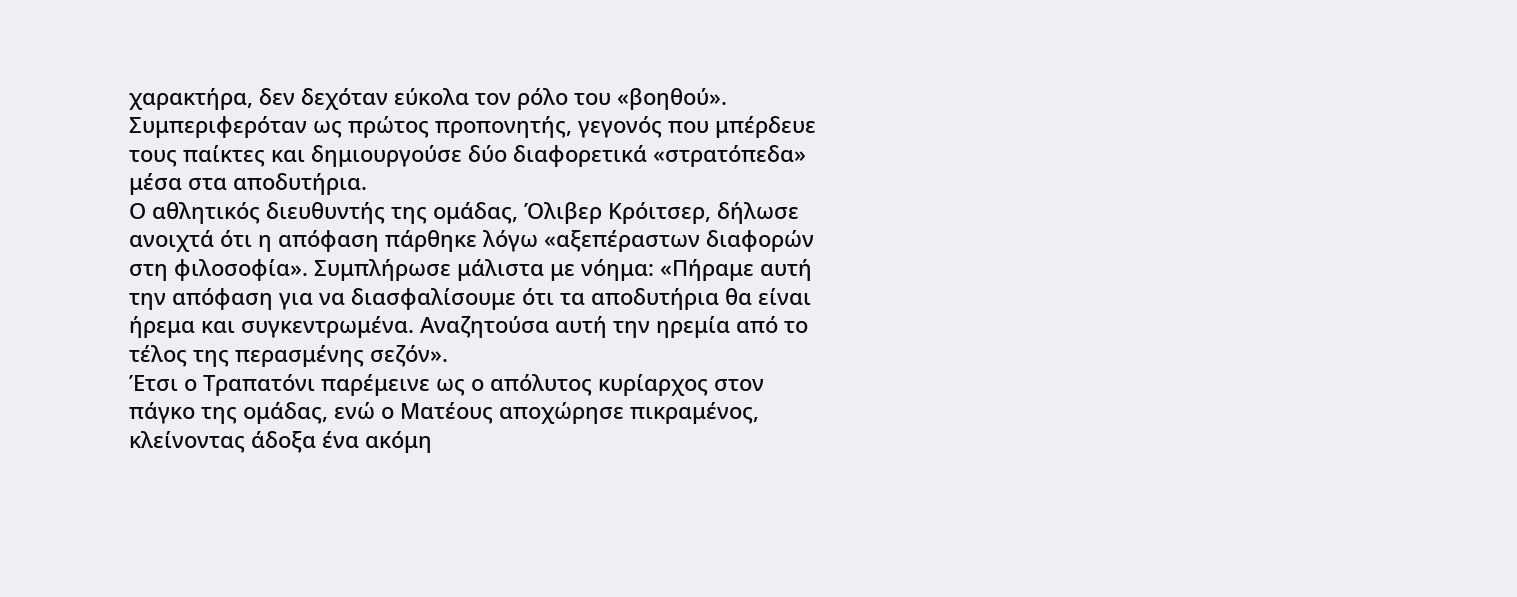χαρακτήρα, δεν δεχόταν εύκολα τον ρόλο του «βοηθού». Συμπεριφερόταν ως πρώτος προπονητής, γεγονός που μπέρδευε τους παίκτες και δημιουργούσε δύο διαφορετικά «στρατόπεδα» μέσα στα αποδυτήρια.
Ο αθλητικός διευθυντής της ομάδας, Όλιβερ Κρόιτσερ, δήλωσε ανοιχτά ότι η απόφαση πάρθηκε λόγω «αξεπέραστων διαφορών στη φιλοσοφία». Συμπλήρωσε μάλιστα με νόημα: «Πήραμε αυτή την απόφαση για να διασφαλίσουμε ότι τα αποδυτήρια θα είναι ήρεμα και συγκεντρωμένα. Αναζητούσα αυτή την ηρεμία από το τέλος της περασμένης σεζόν».
Έτσι ο Τραπατόνι παρέμεινε ως ο απόλυτος κυρίαρχος στον πάγκο της ομάδας, ενώ ο Ματέους αποχώρησε πικραμένος, κλείνοντας άδοξα ένα ακόμη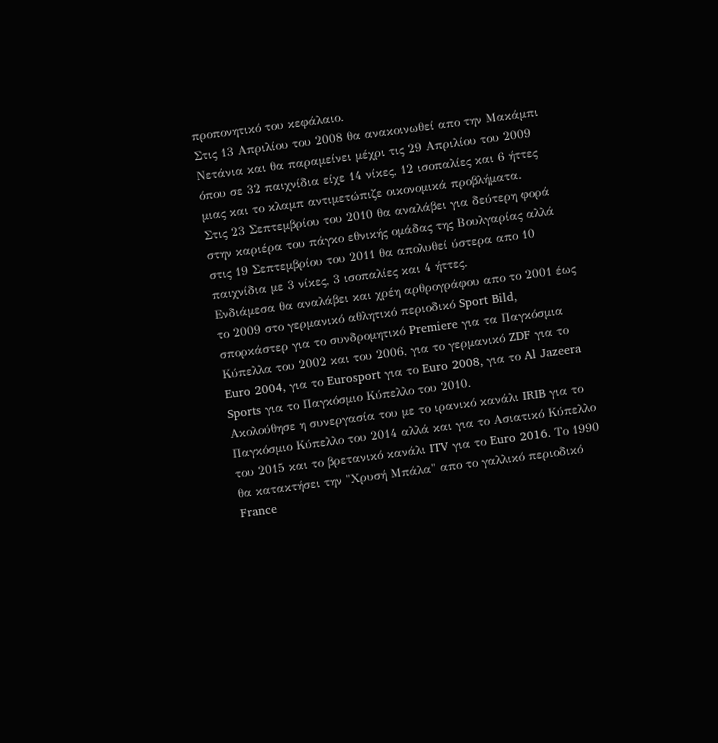προπονητικό του κεφάλαιο.
Στις 13 Απριλίου του 2008 θα ανακοινωθεί απο την Μακάμπι Νετάνια και θα παραμείνει μέχρι τις 29 Απριλίου του 2009 όπου σε 32 παιχνίδια είχε 14 νίκες, 12 ισοπαλίες και 6 ήττες μιας και το κλαμπ αντιμετώπιζε οικονομικά προβλήματα.
Στις 23 Σεπτεμβρίου του 2010 θα αναλάβει για δεύτερη φορά στην καριέρα του πάγκο εθνικής ομάδας της Βουλγαρίας αλλά στις 19 Σεπτεμβρίου του 2011 θα απολυθεί ύστερα απο 10 παιχνίδια με 3 νίκες, 3 ισοπαλίες και 4 ήττες.
Ενδιάμεσα θα αναλάβει και χρέη αρθρογράφου απο το 2001 έως το 2009 στο γερμανικό αθλητικό περιοδικό Sport Bild, σπορκάστερ για το συνδρομητικό Premiere για τα Παγκόσμια Κύπελλα του 2002 και του 2006, για το γερμανικό ZDF για το Euro 2004, για το Eurosport για το Euro 2008, για το Al Jazeera Sports για το Παγκόσμιο Κύπελλο του 2010.
Ακολούθησε η συνεργασία του με το ιρανικό κανάλι IRIB για το Παγκόσμιο Κύπελλο του 2014 αλλά και για το Ασιατικό Κύπελλο του 2015 και το βρετανικό κανάλι ITV για το Euro 2016. Το 1990 θα κατακτήσει την "Χρυσή Μπάλα" απο το γαλλικό περιοδικό France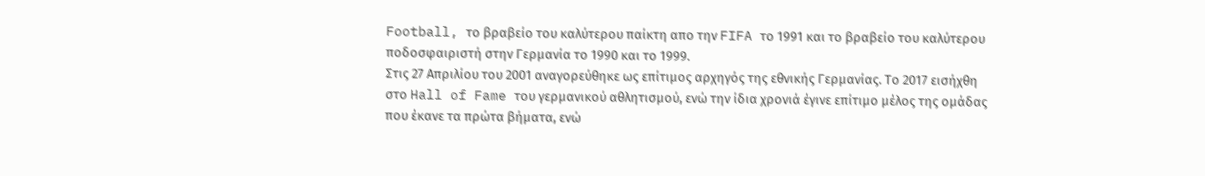Football, το βραβείο του καλύτερου παίκτη απο την FIFA το 1991 και το βραβείο του καλύτερου ποδοσφαιριστή στην Γερμανία το 1990 και το 1999.
Στις 27 Απριλίου του 2001 αναγορεύθηκε ως επίτιμος αρχηγός της εθνικής Γερμανίας. Το 2017 εισήχθη στο Hall of Fame του γερμανικού αθλητισμού, ενώ την ίδια χρονιά έγινε επίτιμο μέλος της ομάδας που έκανε τα πρώτα βήματα, ενώ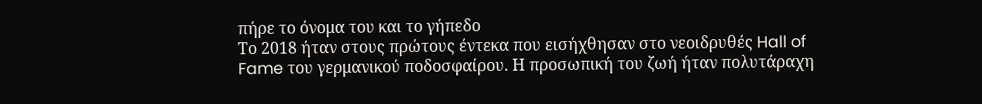πήρε το όνομα του και το γήπεδο
Το 2018 ήταν στους πρώτους έντεκα που εισήχθησαν στο νεοιδρυθές Hall of Fame του γερμανικού ποδοσφαίρου. Η προσωπική του ζωή ήταν πολυτάραχη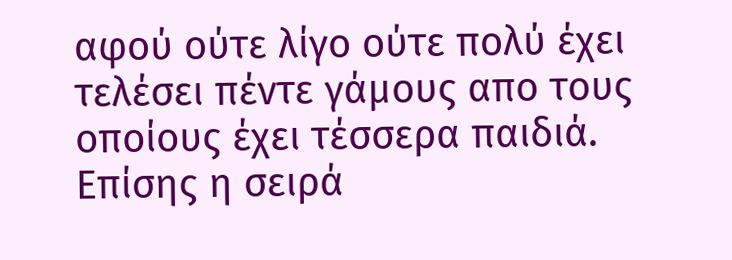αφού ούτε λίγο ούτε πολύ έχει τελέσει πέντε γάμους απο τους οποίους έχει τέσσερα παιδιά. Επίσης η σειρά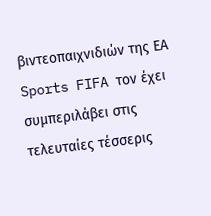βιντεοπαιχνιδιών της ΕΑ Sports FIFA τον έχει συμπεριλάβει στις τελευταίες τέσσερις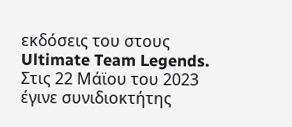εκδόσεις του στους Ultimate Team Legends.
Στις 22 Μάϊου του 2023 έγινε συνιδιοκτήτης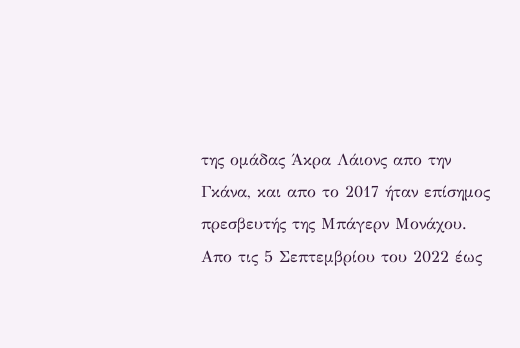της ομάδας Άκρα Λάιονς απο την Γκάνα, και απο το 2017 ήταν επίσημος πρεσβευτής της Μπάγερν Μονάχου. Απο τις 5 Σεπτεμβρίου του 2022 έως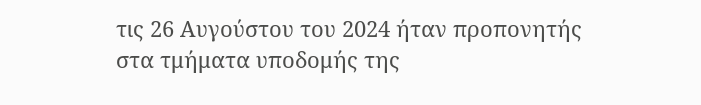τις 26 Αυγούστου του 2024 ήταν προπονητής στα τμήματα υποδομής της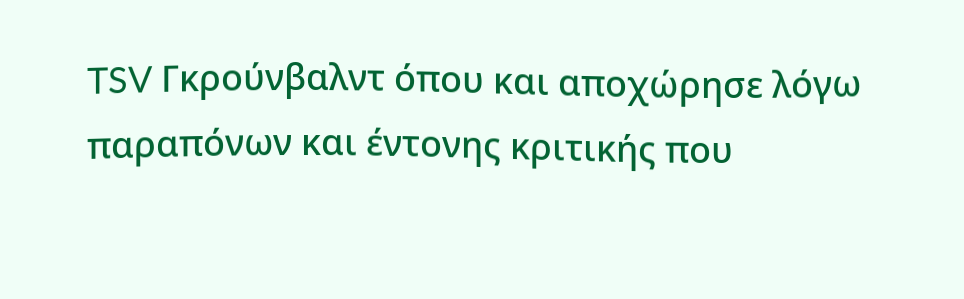TSV Γκρούνβαλντ όπου και αποχώρησε λόγω παραπόνων και έντονης κριτικής που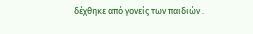δέχθηκε από γονείς των παιδιών .